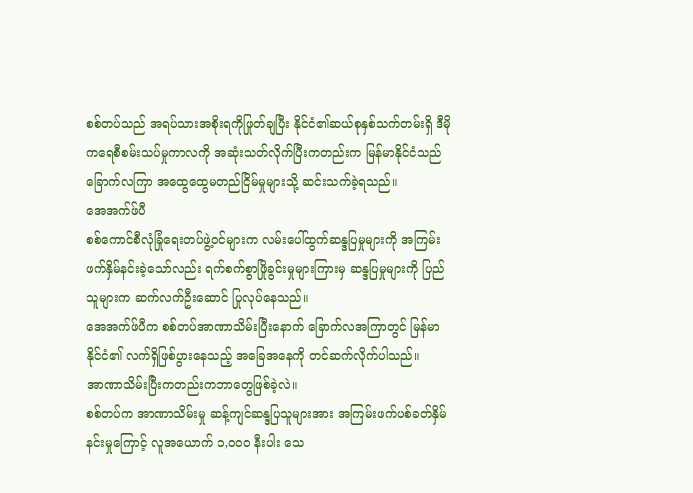စစ်တပ်သည် အရပ်သားအစိုးရကိုဖြုတ်ချပြီး နိုင်ငံ၏ဆယ်စုနှစ်သက်တမ်းရှိ ဒီမိုကရေစီစမ်းသပ်မှုကာလကို အဆုံးသတ်လိုက်ပြီးကတည်းက မြန်မာနိုင်ငံသည် ခြောက်လကြာ အထွေထွေမတည်ငြိမ်မှုများသို့ ဆင်းသက်ခဲ့ရသည်။
အေအက်ဖ်ပီ
စစ်ကောင်စီလုံခြုံရေးတပ်ဖွဲ့ဝင်များက လမ်းပေါ်ထွက်ဆန္ဒပြမှုများကို အကြမ်းဖက်နှိမ်နင်းခဲ့သော်လည်း ရက်စက်စွာဖြိုခွင်းမှုများကြားမှ ဆန္ဒပြမှုများကို ပြည်သူများက ဆက်လက်ဦးဆောင် ပြုလုပ်နေသည်။
အေအက်ဖ်ပီက စစ်တပ်အာဏာသိမ်းပြီးနောက် ခြောက်လအကြာတွင် မြန်မာနိုင်ငံ၏ လက်ရှိဖြစ်ပွားနေသည့် အခြေအနေကို တင်ဆက်လိုက်ပါသည်။
အာဏာသိမ်းပြီးကတည်းကဘာတွေဖြစ်ခဲ့လဲ။
စစ်တပ်က အာဏာသိမ်းမှု ဆန့်ကျင်ဆန္ဒပြသူများအား အကြမ်းဖက်ပစ်ခတ်နှိမ်နင်းမှုကြောင့် လူအယောက် ၁,၀၀၀ နီးပါး သေ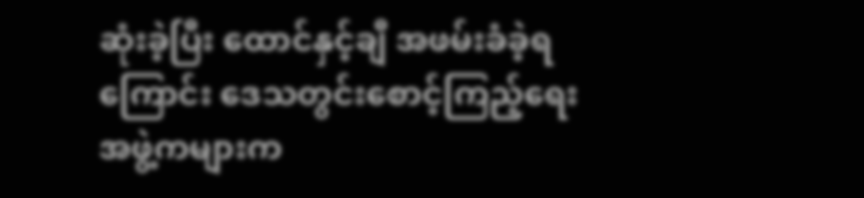ဆုံးခဲ့ပြီး ထောင်နှင့်ချီ အဖမ်းခံခဲ့ရကြောင်း ဒေသတွင်းစောင့်ကြည့်ရေးအဖွဲ့ကများက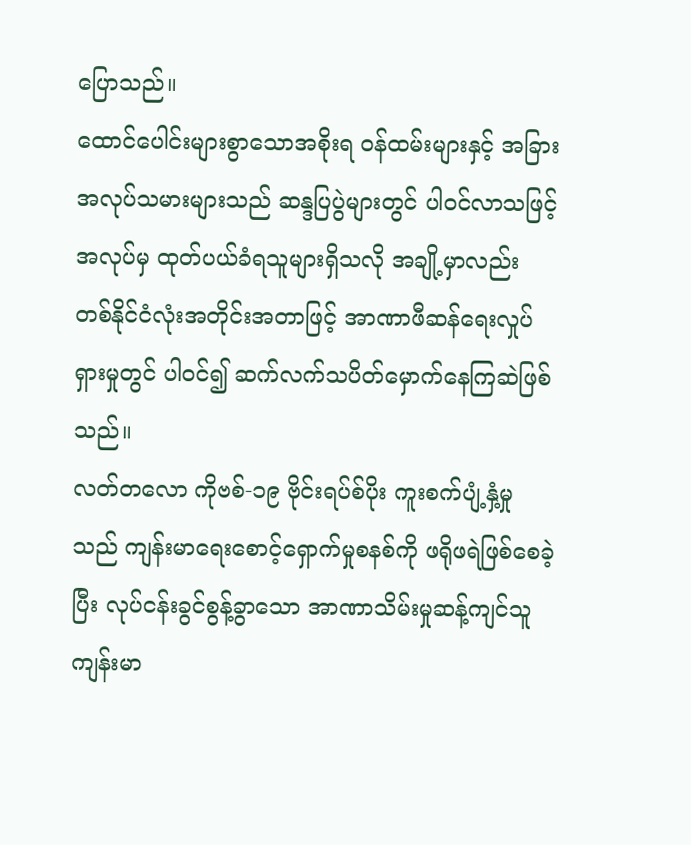ပြောသည်။
ထောင်ပေါင်းများစွာသောအစိုးရ ဝန်ထမ်းများနှင့် အခြားအလုပ်သမားများသည် ဆန္ဒပြပွဲများတွင် ပါဝင်လာသဖြင့် အလုပ်မှ ထုတ်ပယ်ခံရသူများရှိသလို အချို့မှာလည်း တစ်နိုင်ငံလုံးအတိုင်းအတာဖြင့် အာဏာဖီဆန်ရေးလှုပ်ရှားမှုတွင် ပါဝင်၍ ဆက်လက်သပိတ်မှောက်နေကြဆဲဖြစ်သည်။
လတ်တလော ကိုဗစ်-၁၉ ဗိုင်းရပ်စ်ပိုး ကူးစက်ပျံ့နှံ့မှုသည် ကျန်းမာရေးစောင့်ရှောက်မှုစနစ်ကို ဖရိုဖရဲဖြစ်စေခဲ့ပြီး လုပ်ငန်းခွင်စွန့်ခွာသော အာဏာသိမ်းမှုဆန့်ကျင်သူ ကျန်းမာ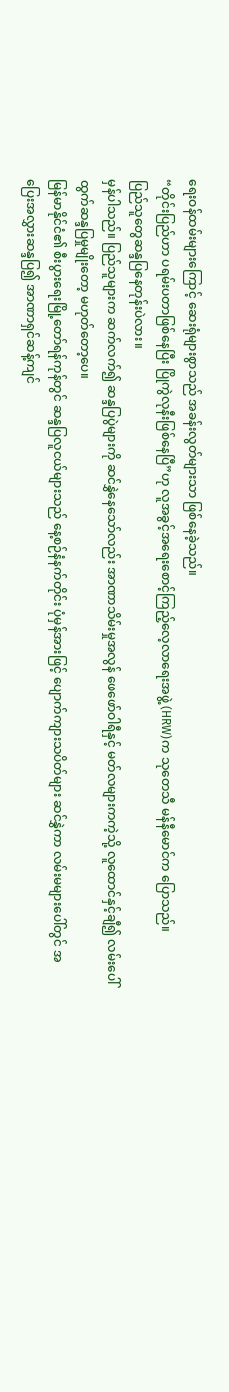ရေးဝန်ထမ်းများကြောင့် ဆေးရုံများစွာသည် အခန်းလွတ်များသာ ဖြစ်နေခဲ့သည်။
“တိုင်းပြည်ဟာ ပရမ်းပတာဖြစ်နေပြီး ပြိုကွဲလုနီးဖြစ်နေပြီ”ဟု လူအခွင့်အရေးစောင့်ကြည့်လေ့လာရေးအဖွဲ့ (HRW)က သုတေသီ မန်နီမောင်က ပြောသည်။
ပြည်သူတွေဆန္ဒပြနေတုန်းပဲလား။
မှန်ပါသည်။ ပြည်သူများက ဆက်လက်၍ ဆန္ဒပြပွဲများကို ဆင်နွှဲနေသော်လည်း အာဏာသိမ်းမှုအလွန် ဖေဖော်ဝါရီနှင့် မတ်လများကကဲ့သို့ လူထောင်နှင့်ချီ၍ လမ်းပေါ်ထွက်ဆန္ဒပြမှုမျိုးတော့ မဟုတ်တော့ပေ။
မြန်မာနိုင်ငံ၏ စီးပွားရေးမြို့တော်ရန်ကုန်တွင် ဆန္ဒပြလူငယ်များသည် နေ့စဉ်နံနက်တိုင်း ပုံမှန်အားဖြင့် ပျောက်ကျားသပိတ်များ ဆင်နွှဲကာ လမ်းမများပေါ်တွင် အပြေးအလွှားဆန္ဒပြ၍ အာဏာရှင်ဆန့်ကျင်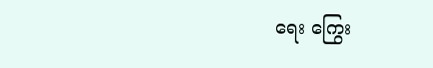ရေး ကြွေး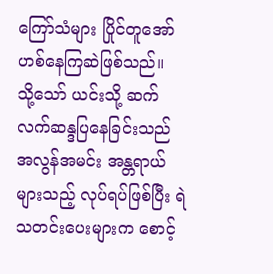ကြော်သံများ ပြိုင်တူအော်ဟစ်နေကြဆဲဖြစ်သည်။
သို့သော် ယင်းသို့ ဆက်လက်ဆန္ဒပြနေခြင်းသည် အလွန်အမင်း အန္တရာယ်များသည့် လုပ်ရပ်ဖြစ်ပြီး ရဲသတင်းပေးများက စောင့်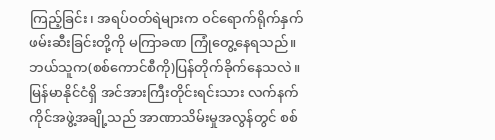ကြည့်ခြင်း၊ အရပ်ဝတ်ရဲများက ဝင်ရောက်ရိုက်နှက်ဖမ်းဆီးခြင်းတို့ကို မကြာခဏ ကြုံတွေ့နေရသည်။
ဘယ်သူက(စစ်ကောင်စီကို)ပြန်တိုက်ခိုက်နေသလဲ။
မြန်မာနိုင်ငံရှိ အင်အားကြီးတိုင်းရင်းသား လက်နက်ကိုင်အဖွဲ့အချို့သည် အာဏာသိမ်းမှုအလွန်တွင် စစ်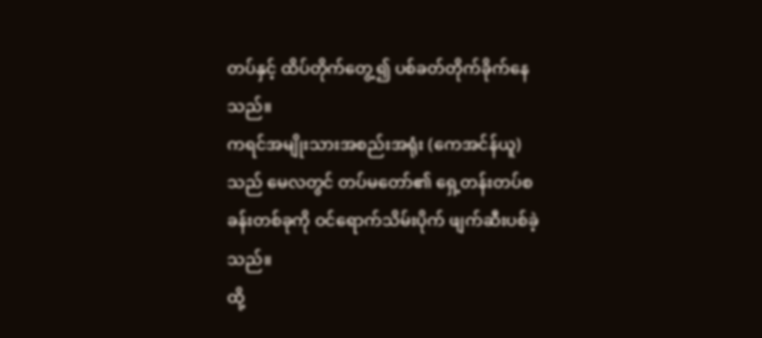တပ်နှင့် ထိပ်တိုက်တွေ့၍ ပစ်ခတ်တိုက်ခိုက်နေသည်။
ကရင်အမျိုးသားအစည်းအရုံး (ကေအင်န်ယူ)သည် မေလတွင် တပ်မတော်၏ ရှေ့တန်းတပ်စခန်းတစ်ခုကို ဝင်ရောက်သိမ်းပိုက် ဖျက်ဆီးပစ်ခဲ့သည်။
ထို့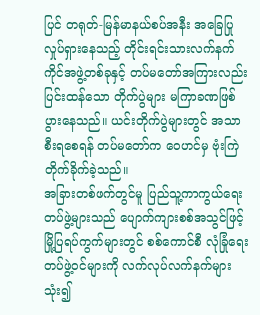ပြင် တရုတ်-မြန်မာနယ်စပ်အနီး အခြေပြုလှုပ်ရှားနေသည့် တိုင်းရင်းသားလက်နက်ကိုင်အဖွဲ့တစ်ခုနှင့် တပ်မတော်အကြားလည်း ပြင်းထန်သော တိုက်ပွဲများ မကြာခဏဖြစ်ပွားနေသည်။ ယင်းတိုက်ပွဲများတွင် အသာစီးရစေရန် တပ်မတော်က ဝေဟင်မှ ဗုံးကြဲတိုက်ခိုက်ခဲ့သည်။
အခြားတစ်ဖက်တွင်မူ ပြည်သူ့ကာကွယ်ရေးတပ်ဖွဲ့များသည် ပျောက်ကျားစစ်အသွင်ဖြင့် မြို့ပြရပ်ကွက်များတွင် စစ်ကောင်စီ လုံခြုံရေးတပ်ဖွဲ့ဝင်များကို လက်လုပ်လက်နက်များသုံး၍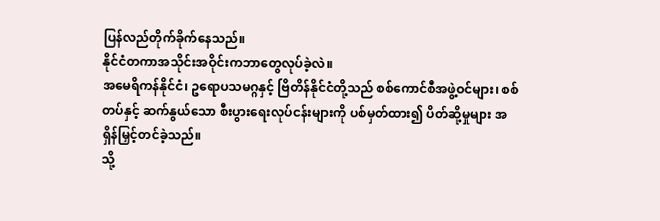ပြန်လည်တိုက်ခိုက်နေသည်။
နိုင်ငံတကာအသိုင်းအဝိုင်းကဘာတွေလုပ်ခဲ့လဲ။
အမေရိကန်နိုင်ငံ၊ ဥရောပသမဂ္ဂနှင့် ဗြိတိန်နိုင်ငံတို့သည် စစ်ကောင်စီအဖွဲ့ဝင်များ၊ စစ်တပ်နှင့် ဆက်နွယ်သော စီးပွားရေးလုပ်ငန်းများကို ပစ်မှတ်ထား၍ ပိတ်ဆို့မှုများ အရှိန်မြှင့်တင်ခဲ့သည်။
သို့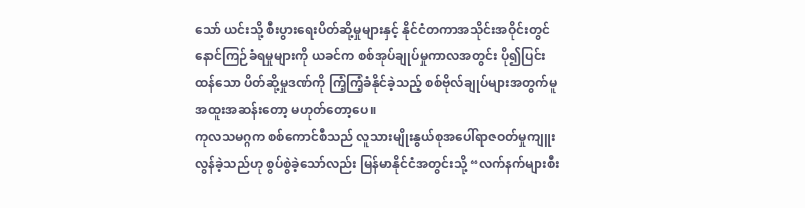သော် ယင်းသို့ စီးပွားရေးပိတ်ဆို့မှုများနှင့် နိုင်ငံတကာအသိုင်းအဝိုင်းတွင် နောင်ကြဉ်ခံရမှုများကို ယခင်က စစ်အုပ်ချုပ်မှုကာလအတွင်း ပို၍ပြင်းထန်သော ပိတ်ဆို့မှုဒဏ်ကို ကြံ့ကြံ့ခံနိုင်ခဲ့သည့် စစ်ဗိုလ်ချုပ်များအတွက်မူ အထူးအဆန်းတော့ မဟုတ်တော့ပေ။
ကုလသမဂ္ဂက စစ်ကောင်စီသည် လူသားမျိုးနွယ်စုအပေါ်ရာဇဝတ်မှုကျူးလွန်ခဲ့သည်ဟု စွပ်စွဲခဲ့သော်လည်း မြန်မာနိုင်ငံအတွင်းသို့ “လက်နက်များစီး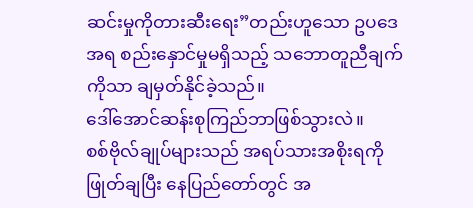ဆင်းမှုကိုတားဆီးရေး”တည်းဟူသော ဥပဒေအရ စည်းနှောင်မှုမရှိသည့် သဘောတူညီချက်ကိုသာ ချမှတ်နိုင်ခဲ့သည်။
ဒေါ်အောင်ဆန်းစုကြည်ဘာဖြစ်သွားလဲ။
စစ်ဗိုလ်ချုပ်များသည် အရပ်သားအစိုးရကို ဖြုတ်ချပြီး နေပြည်တော်တွင် အ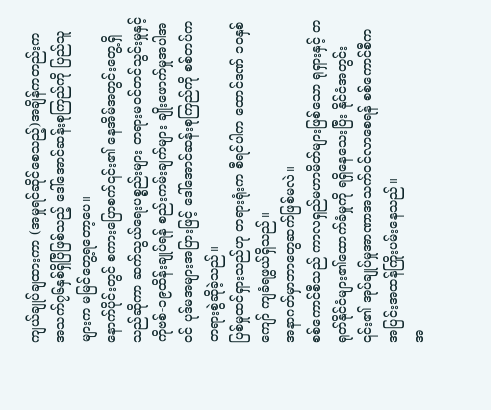ကျယ်ချုပ်ချထားကာ (အမှုရင်ဆိုင်စေသည့်)အချိန်ကတည်းက အသက်၇၆နှစ်ရှိပြီဖြစ်သည့် ဒေါ်အောင်ဆန်းစုကြည်ကို ပြည်သူများက မမြင်တွေ့ရတော့ပေ။
နောက်ပိုင်းတွင် စကားပြောစက်၎င်း၏ နေအိမ်အတွင်းတွေ့ရှိသည်ဆိုကာ ဆက်သွယ်ရေးပစ္စည်းများ တရားမဝင်တင်သွင်းမှုနှင့် ကိုဗစ်-၁၉ထိန်းချုပ်ရန် စည်းကမ်းချက်များ ချိုးဖောက်မှုအပါအဝင် ပုဒ်မအများအပြားဖြင့် ဒေါ်အောင်ဆန်းစုကြည်ကို စစ်တပ်က တရားစွဲဆိုခဲ့သည်။
ပြစ်မှုထင်ရှားသည်ဟု တရားရုံးက စီရင်ပါက ထောင်ဒဏ် ၁၀နှစ်ကျော် ကျခံရဖွယ်ရှိသည်။
အနာဂတ်မှာဘာတွေဆက်ဖြစ်မလဲ။
စစ်ကောင်စီသည် ကာလရှည်မဟာမိတ်များဖြစ်သော ရုရှားနှင့် တရုတ်နိုင်ငံများ၏ထောက်ခံမှုကို ရရှိနေသေးပြီး နိုင်ငံအတွင်း ၎င်း၏ အုပ်ချုပ်မှုအာဏာအသက်ဝင်လာစေရန် စစ်ကောင်စီက အပြင်းအထန်ကြိုးပမ်းနေသည်။
အ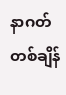နာဂတ်တစ်ချိန်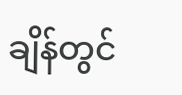ချိန်တွင်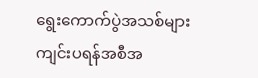ရွေးကောက်ပွဲအသစ်များ ကျင်းပရန်အစီအ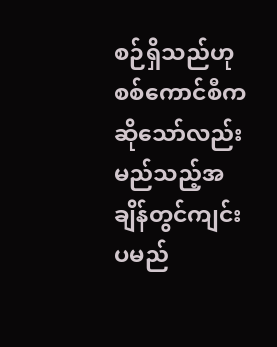စဉ်ရှိသည်ဟု စစ်ကောင်စီက ဆိုသော်လည်း မည်သည့်အချိန်တွင်ကျင်းပမည်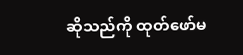ဆိုသည်ကို ထုတ်ဖော်မ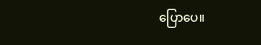ပြောပေ။